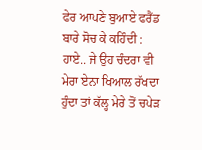ਫੇਰ ਆਪਣੇ ਬੁਆਏ ਫਰੈਂਡ ਬਾਰੇ ਸੋਚ ਕੇ ਕਹਿੰਦੀ : ਹਾਏ.. ਜੇ ਉਹ ਚੰਦਰਾ ਵੀ ਮੇਰਾ ਏਨਾ ਖਿਆਲ ਰੱਖਦਾ ਹੁੰਦਾ ਤਾਂ ਕੱਲ੍ਹ ਮੇਰੇ ਤੋਂ ਚਪੇੜ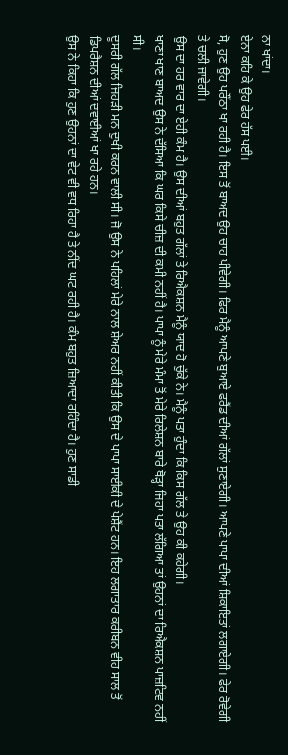ਨਾ ਖਾਂਦਾ।
ਏਨਾ ਕਹਿ ਕੇ ਉਹ ਫੇਰ ਹੱਸ ਪਈ।
ਸੋ, ਹੁਣ ਉਹ ਪਰੌਂਠਾ ਖਾ ਰਹੀ ਹੈ। ਇਸ ਤੋਂ ਬਾਅਦ ਉਹ ਚਾਹ ਪੀਵੇਗੀ। ਫਿਰ ਮੈਨੂੰ ਆਪਣੇ ਬੁਆਏ ਫਰੈਂਡ ਦੀਆਂ ਗੱਲਾਂ ਸੁਣਾਏਗੀ। ਆਪਣੇ ਪਾਪਾ ਦੀਆਂ ਸ਼ਿਕਾਇਤਾਂ ਲਗਾਏਗੀ। ਫੇਰ ਰੋਵੇਗੀ ਤੇ ਚਲੀ ਜਾਵੇਗੀ।
ਉਸ ਦਾ ਹਰ ਵਾਰ ਦਾ ਏਹੀ ਕੰਮ ਹੈ। ਉਸ ਦੀਆਂ ਬਹੁਤ ਗੱਲਾਂ ਤੇ ਰਿਐਕਸ਼ਨ ਮੈਨੂੰ ਯਾਦ ਹੋ ਚੁੱਕੇ ਨੇ। ਮੈਨੂੰ ਪਤਾ ਹੁੰਦਾ ਕਿ ਕਿਸ ਗੱਲ ਤੇ ਉਹ ਕੀ ਕਹੇਗੀ।
ਖਾਣਾ ਖਾਣ ਬਾਅਦ ਉਸ ਨੇ ਦੱਸਿਆ ਕਿ ਘਰ ਕਿਸੇ ਚੀਜ਼ ਦੀ ਕਮੀ ਨਹੀਂ ਹੈ। ਪਾਪਾ ਨੂੰ ਮੇਰੇ ਮੰਮਾ ਤੋਂ ਮੇਰੇ ਰਿਲੇਸ਼ਨ ਬਾਰੇ ਥੋੜ੍ਹਾ ਜਿਹਾ ਪਤਾ ਲੱਗਿਆ ਤਾਂ ਉਹਨਾਂ ਦਾ ਰਿਐਕਸ਼ਨ ਪਾਜ਼ਟਿਵ ਨਹੀਂ ਸੀ।
ਦੂਸਰੀ ਗੱਲ ਜਿਹੜੀ ਮਨ ਦੁਖੀ ਕਰਨ ਵਾਲੀ ਸੀ। ਜੋ ਉਸ ਨੇ ਪਹਿਲਾਂ ਮੇਰੇ ਨਾਲ ਸ਼ੇਅਰ ਨਹੀਂ ਕੀਤੀ ਕਿ ਉਸ ਦੇ ਪਾਪਾ ਸਾਈਕੀ ਦੇ ਪੇਸ਼ੈਂਟ ਹਨ। ਇਹ ਲਗਾਤਾਰ ਕਰੀਬਨ ਵੀਹ ਸਾਲ ਤੋਂ ਡਿਪਰੈਸ਼ਨ ਦੀਆਂ ਦਵਾਈਆਂ ਖਾ ਰਹੇ ਹਨ।
ਉਸ ਨੇ ਕਿਹਾ ਕਿ ਹੁਣ ਉਹਨਾਂ ਦਾ ਵੇਟ ਵੀ ਵਧ ਰਿਹਾ ਹੈ ਤੇ ਨੀਂਦ ਘਟ ਰਹੀ ਹੈ। ਕੰਮ ਬਹੁਤ ਜ਼ਿਆਦਾ ਰਹਿੰਦਾ ਹੈ। ਹੁਣ ਸਾਡੀ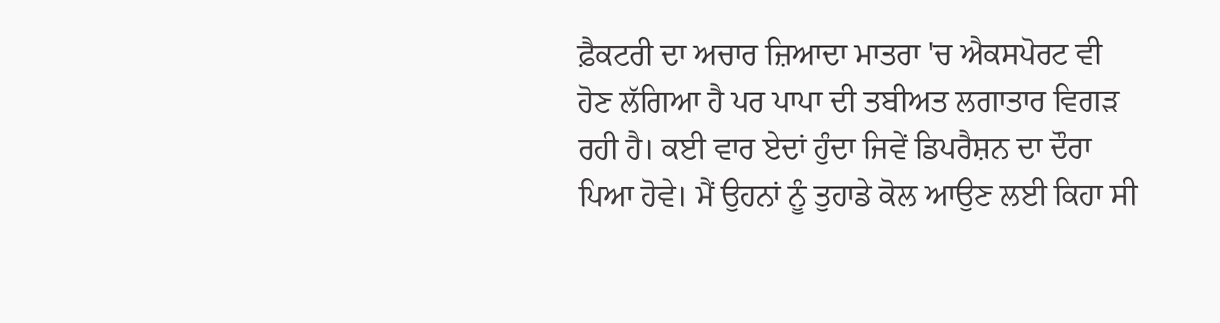ਫ਼ੈਕਟਰੀ ਦਾ ਅਚਾਰ ਜ਼ਿਆਦਾ ਮਾਤਰਾ 'ਚ ਐਕਸਪੋਰਟ ਵੀ ਹੋਣ ਲੱਗਿਆ ਹੈ ਪਰ ਪਾਪਾ ਦੀ ਤਬੀਅਤ ਲਗਾਤਾਰ ਵਿਗੜ ਰਹੀ ਹੈ। ਕਈ ਵਾਰ ਏਦਾਂ ਹੁੰਦਾ ਜਿਵੇਂ ਡਿਪਰੈਸ਼ਨ ਦਾ ਦੌਰਾ ਪਿਆ ਹੋਵੇ। ਮੈਂ ਉਹਨਾਂ ਨੂੰ ਤੁਹਾਡੇ ਕੋਲ ਆਉਣ ਲਈ ਕਿਹਾ ਸੀ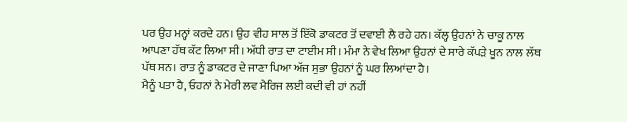ਪਰ ਉਹ ਮਨ੍ਹਾਂ ਕਰਦੇ ਹਨ। ਉਹ ਵੀਹ ਸਾਲ ਤੋਂ ਇੱਕੋ ਡਾਕਟਰ ਤੋਂ ਦਵਾਈ ਲੈ ਰਹੇ ਹਨ। ਕੱਲ੍ਹ ਉਹਨਾਂ ਨੇ ਚਾਕੂ ਨਾਲ ਆਪਣਾ ਹੱਥ ਕੱਟ ਲਿਆ ਸੀ। ਅੱਧੀ ਰਾਤ ਦਾ ਟਾਈਮ ਸੀ। ਮੰਮਾ ਨੇ ਵੇਖ ਲਿਆ ਉਹਨਾਂ ਦੇ ਸਾਰੇ ਕੱਪੜੇ ਖੂਨ ਨਾਲ ਲੱਥ ਪੱਥ ਸਨ। ਰਾਤ ਨੂੰ ਡਾਕਟਰ ਦੇ ਜਾਣਾ ਪਿਆ ਅੱਜ ਸੁਭਾ ਉਹਨਾਂ ਨੂੰ ਘਰ ਲਿਆਂਦਾ ਹੈ।
ਮੈਨੂੰ ਪਤਾ ਹੈ, ਓਹਨਾਂ ਨੇ ਮੇਰੀ ਲਵ ਮੈਰਿਜ ਲਈ ਕਦੀ ਵੀ ਹਾਂ ਨਹੀਂ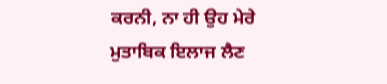ਕਰਨੀ, ਨਾ ਹੀ ਉਹ ਮੇਰੇ ਮੁਤਾਬਿਕ ਇਲਾਜ ਲੈਣ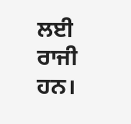ਲਈ ਰਾਜੀ ਹਨ।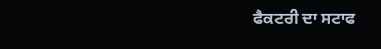ਫੈਕਟਰੀ ਦਾ ਸਟਾਫ